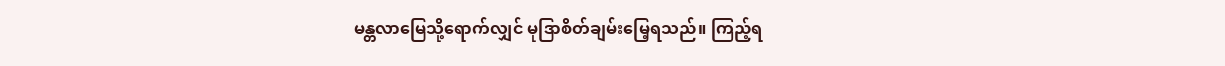မန္တလာမြေသို့ရောက်လျှင် မုဒြာစိတ်ချမ်းမြေ့ရသည်။ ကြည့်ရ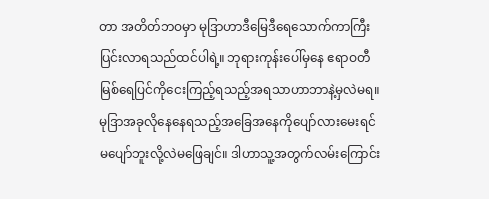တာ အတိတ်ဘဝမှာ မုဒြာဟာဒီမြေဒီရေသောက်ကာကြီးပြင်းလာရသည်ထင်ပါရဲ့။ ဘုရားကုန်းပေါ်မှနေ ဧရာဝတီမြစ်ရေပြင်ကိုငေးကြည့်ရသည့်အရသာဟာဘာနဲ့မှလဲမရ။ မုဒြာအခုလိုနေနေရသည့်အခြေအနေကိုပျော်လားမေးရင် မပျော်ဘူးလို့လဲမဖြေချင်။ ဒါဟာသူ့အတွက်လမ်းကြောင်း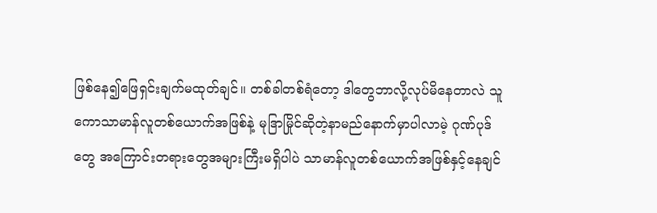ဖြစ်နေ၍ဖြေရှင်းချက်မထုတ်ချင်။ တစ်ခါတစ်ရံတော့ ဒါတွေဘာလို့လုပ်မိနေတာလဲ သူကောသာမာန်လူတစ်ယောက်အဖြစ်နဲ့ မုဒြာမြိုင်ဆိုတဲ့နာမည်နောက်မှာပါလာမဲ့ ဂုဏ်ပုဒ်တွေ အကြောင်းတရားတွေအများကြီးမရှိပါပဲ သာမာန်လူတစ်ယောက်အဖြစ်နှင့်နေချင်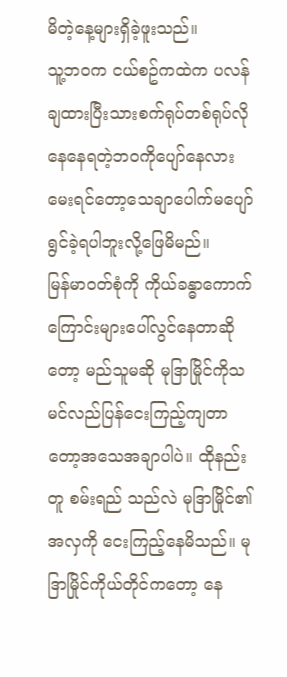မိတဲ့နေ့များရှိခဲ့ဖူးသည်။
သူ့ဘဝက ငယ်စဥ်ကထဲက ပလန်ချထားပြီးသားစက်ရုပ်တစ်ရုပ်လိုနေနေရတဲ့ဘဝကိုပျော်နေလားမေးရင်တော့သေချာပေါက်မပျော်ရွင်ခဲ့ရပါဘူးလို့ဖြေမိမည်။
မြန်မာဝတ်စုံကို ကိုယ်ခန္ဓာကောက်ကြောင်းများပေါ်လွင်နေတာဆိုတော့ မည်သူမဆို မုဒြာမြိုင်ကိုသမင်လည်ပြန်ငေးကြည့်ကျတာတော့အသေအချာပါပဲ။ ထိုနည်းတူ စမ်းရည် သည်လဲ မုဒြာမြိုင်၏အလှကို ငေးကြည့်နေမိသည်။ မုဒြာမြိုင်ကိုယ်တိုင်ကတော့ နေ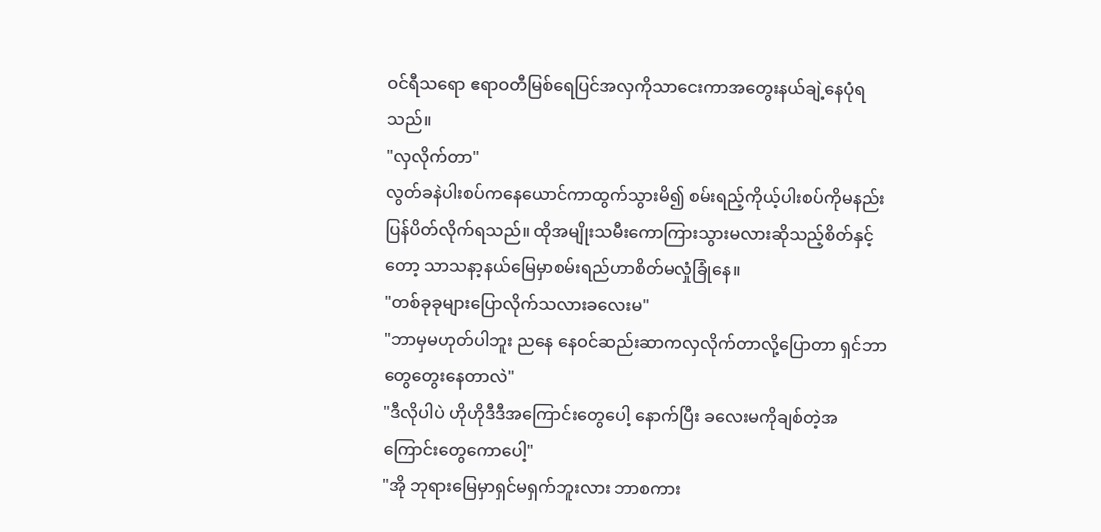ဝင်ရီသရော ဧရာဝတီမြစ်ရေပြင်အလှကိုသာငေးကာအတွေးနယ်ချဲ့နေပုံရသည်။
"လှလိုက်တာ"
လွတ်ခနဲပါးစပ်ကနေယောင်ကာထွက်သွားမိ၍ စမ်းရည့်ကိုယ့်ပါးစပ်ကိုမနည်းပြန်ပိတ်လိုက်ရသည်။ ထိုအမျိုးသမီးကောကြားသွားမလားဆိုသည့်စိတ်နှင့်တော့ သာသနာ့နယ်မြေမှာစမ်းရည်ဟာစိတ်မလှုံခြုံနေ။
"တစ်ခုခုများပြောလိုက်သလားခလေးမ"
"ဘာမှမဟုတ်ပါဘူး ညနေ နေဝင်ဆည်းဆာကလှလိုက်တာလို့ပြောတာ ရှင်ဘာတွေတွေးနေတာလဲ"
"ဒီလိုပါပဲ ဟိုဟိုဒီဒီအကြောင်းတွေပေါ့ နောက်ပြီး ခလေးမကိုချစ်တဲ့အကြောင်းတွေကောပေါ့"
"အို ဘုရားမြေမှာရှင်မရှက်ဘူးလား ဘာစကား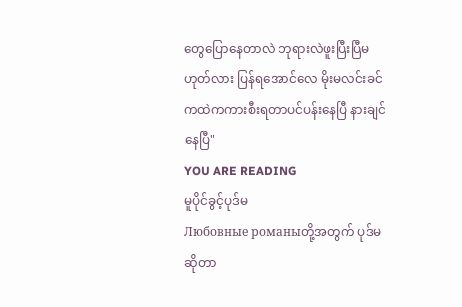တွေပြောနေတာလဲ ဘုရားလဲဖူးပြီးပြီမဟုတ်လား ပြန်ရအောင်လေ မိုးမလင်းခင်ကထဲကကားစီးရတာပင်ပန်းနေပြီ နားချင်နေပြီ"
YOU ARE READING
မူပိုင်ခွင့်ပုဒ်မ
Любовные романыတို့အတွက် ပုဒ်မဆိုတာ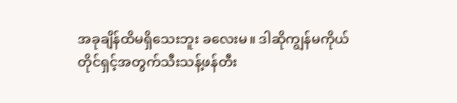အခုချိန်ထိမရှိသေးဘူး ခလေးမ။ ဒါဆိုကျွန်မကိုယ်တိုင်ရှင့်အတွက်သီးသန့်ဖန်တီး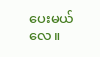ပေးမယ်လေ။